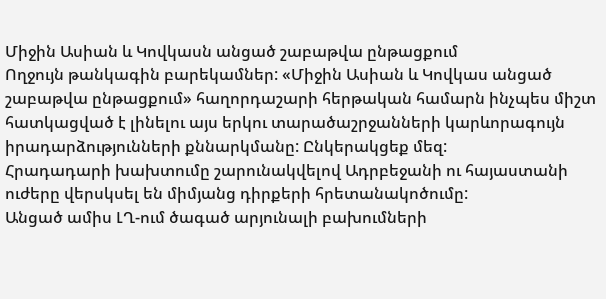Միջին Ասիան և Կովկասն անցած շաբաթվա ընթացքում
Ողջույն թանկագին բարեկամներ: «Միջին Ասիան և Կովկաս անցած շաբաթվա ընթացքում» հաղորդաշարի հերթական համարն ինչպես միշտ հատկացված է լինելու այս երկու տարածաշրջանների կարևորագույն իրադարձությունների քննարկմանը: Ընկերակցեք մեզ:
Հրադադարի խախտումը շարունակվելով Ադրբեջանի ու հայաստանի ուժերը վերսկսել են միմյանց դիրքերի հրետանակոծումը:
Անցած ամիս ԼՂ-ում ծագած արյունալի բախումների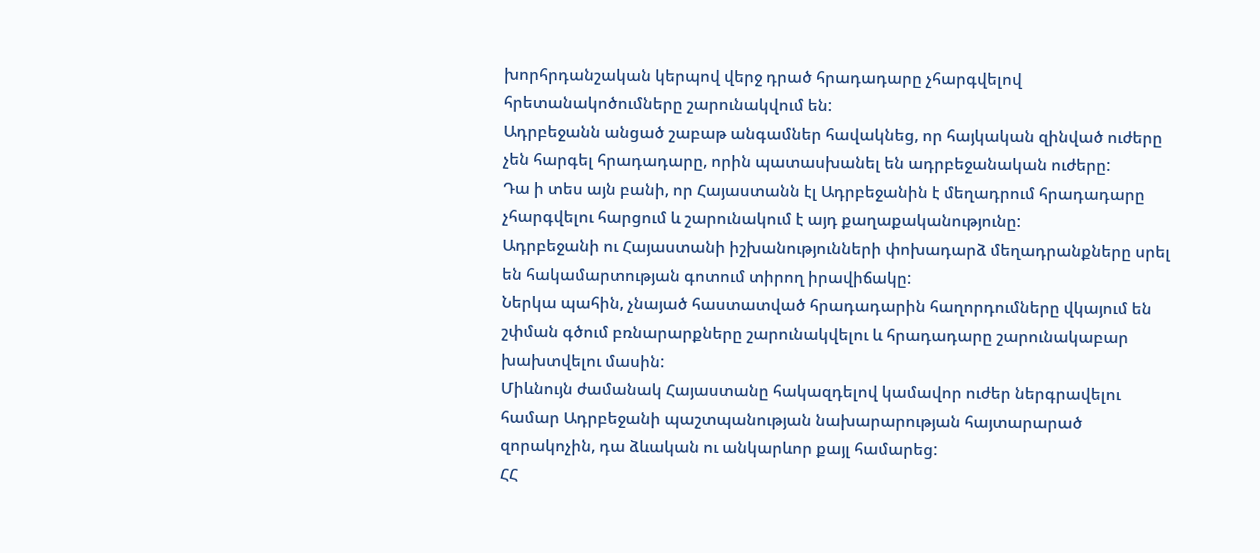խորհրդանշական կերպով վերջ դրած հրադադարը չհարգվելով հրետանակոծումները շարունակվում են:
Ադրբեջանն անցած շաբաթ անգամներ հավակնեց, որ հայկական զինված ուժերը չեն հարգել հրադադարը, որին պատասխանել են ադրբեջանական ուժերը:
Դա ի տես այն բանի, որ Հայաստանն էլ Ադրբեջանին է մեղադրում հրադադարը չհարգվելու հարցում և շարունակում է այդ քաղաքականությունը:
Ադրբեջանի ու Հայաստանի իշխանությունների փոխադարձ մեղադրանքները սրել են հակամարտության գոտում տիրող իրավիճակը:
Ներկա պահին, չնայած հաստատված հրադադարին հաղորդումները վկայում են շփման գծում բռնարարքները շարունակվելու և հրադադարը շարունակաբար խախտվելու մասին:
Միևնույն ժամանակ Հայաստանը հակազդելով կամավոր ուժեր ներգրավելու համար Ադրբեջանի պաշտպանության նախարարության հայտարարած զորակոչին, դա ձևական ու անկարևոր քայլ համարեց:
ՀՀ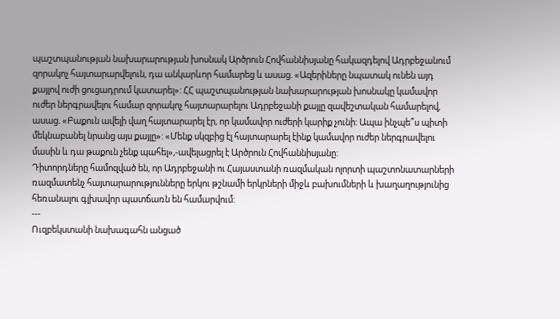պաշտպանության նախարարության խոսնակ Արծրուն Հովհաննիսյանը հակազդելով Ադրբեջանում զորակոչ հայտարարվելուն, դա անկարևոր համարեց և ասաց. «Ազերիները նպատակ ունեն այդ քայլով ուժի ցուցադրում կատարել»: ՀՀ պաշտպանության նախարարության խոսնակը կամավոր ուժեր ներգրավելու համար զորակոչ հայտարարելու Ադրբեջանի քայլը զավեշտական համարելով, ասաց. «Բաքուն ավելի վաղ հայտարարել էր, որ կամավոր ուժերի կարիք չունի: Ապա ինչպե՞ս պիտի մեկնաբանել նրանց այս քայլը»: «Մենք սկզբից էլ հայտարարել էինք կամավոր ուժեր ներգրավելու մասին և դա թաքուն չենք պահել»,-ավելացրել է Արծրուն Հովհաննիսյանը:
Դիտորդները համոզված են, որ Ադրբեջանի ու Հայաստանի ռազմական ոլորտի պաշտոնատարների ռազմատենչ հայտարարությունները երկու թշնամի երկրների միջև բախումների և խաղաղությունից հեռանալու գլխավոր պատճառն են համարվում:
---
Ուզբեկստանի նախագահն անցած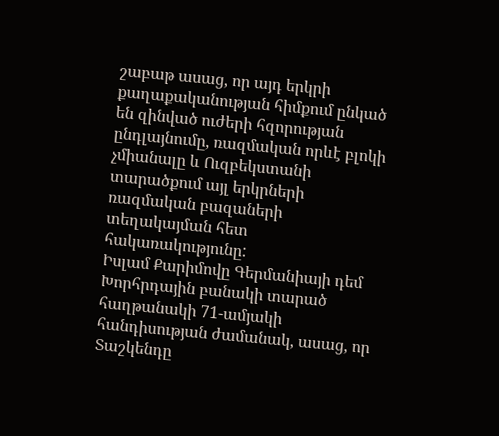շաբաթ ասաց, որ այդ երկրի քաղաքականության հիմքում ընկած են զինված ուժերի հզորության ընդլայնումը, ռազմական որևէ բլոկի չմիանալը և Ուզբեկստանի տարածքում այլ երկրների ռազմական բազաների տեղակայման հետ հակառակությունը:
Իսլամ Քարիմովը Գերմանիայի դեմ Խորհրդային բանակի տարած հաղթանակի 71-ամյակի հանդիսության ժամանակ, ասաց, որ Տաշկենդը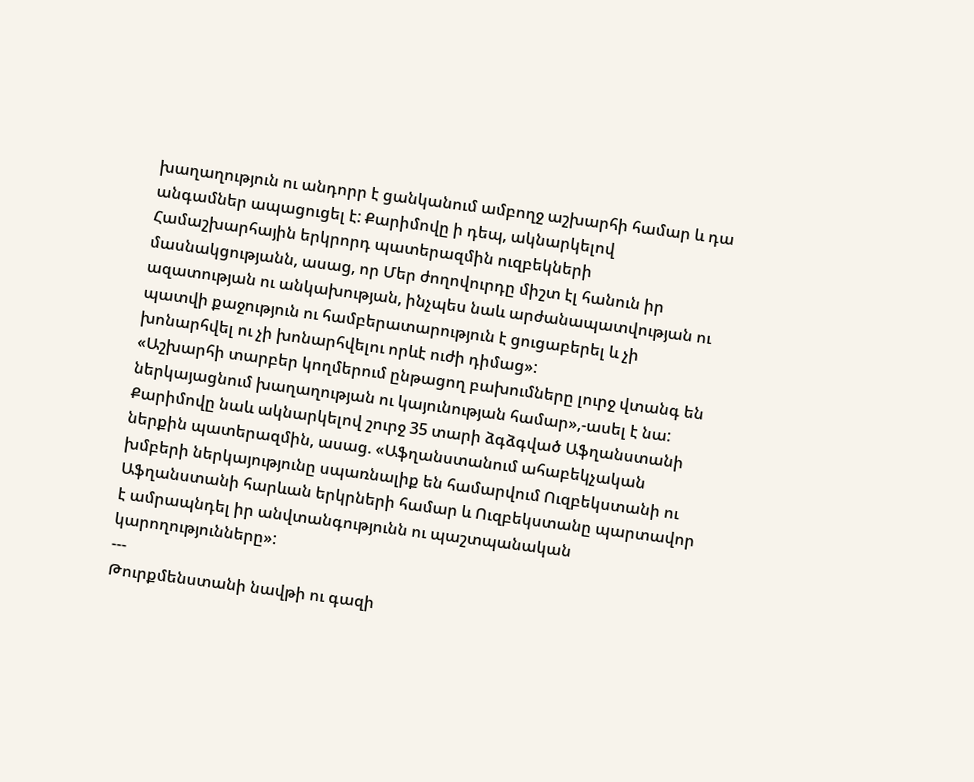խաղաղություն ու անդորր է ցանկանում ամբողջ աշխարհի համար և դա անգամներ ապացուցել է: Քարիմովը ի դեպ, ակնարկելով Համաշխարհային երկրորդ պատերազմին ուզբեկների մասնակցությանն, ասաց, որ Մեր ժողովուրդը միշտ էլ հանուն իր ազատության ու անկախության, ինչպես նաև արժանապատվության ու պատվի քաջություն ու համբերատարություն է ցուցաբերել և չի խոնարհվել ու չի խոնարհվելու որևէ ուժի դիմաց»:
«Աշխարհի տարբեր կողմերում ընթացող բախումները լուրջ վտանգ են ներկայացնում խաղաղության ու կայունության համար»,-ասել է նա:
Քարիմովը նաև ակնարկելով շուրջ 35 տարի ձգձգված Աֆղանստանի ներքին պատերազմին, ասաց. «Աֆղանստանում ահաբեկչական խմբերի ներկայությունը սպառնալիք են համարվում Ուզբեկստանի ու Աֆղանստանի հարևան երկրների համար և Ուզբեկստանը պարտավոր է ամրապնդել իր անվտանգությունն ու պաշտպանական կարողությունները»:
---
Թուրքմենստանի նավթի ու գազի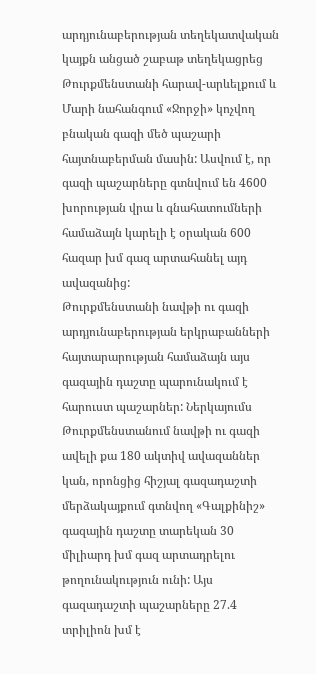արդյունաբերության տեղեկատվական կայքն անցած շաբաթ տեղեկացրեց Թուրքմենստանի հարավ-արևելքում և Մարի նահանգում «Ջորջի» կոչվող բնական գազի մեծ պաշարի հայտնաբերման մասին: Ասվում է, որ գազի պաշարները գտնվում են 4600 խորության վրա և գնահատումների համաձայն կարելի է օրական 600 հազար խմ գազ արտահանել այդ ավազանից:
Թուրքմենստանի նավթի ու գազի արդյունաբերության երկրաբանների հայտարարության համաձայն այս գազային դաշտը պարունակում է հարուստ պաշարներ: Ներկայումս Թուրքմենստանում նավթի ու գազի ավելի քա 180 ակտիվ ավազաններ կան, որոնցից հիշյալ գազադաշտի մերձակայքում գտնվող «Գալքինիշ» գազային դաշտը տարեկան 30 միլիարդ խմ գազ արտադրելու թողունակություն ունի: Այս գազադաշտի պաշարները 27.4 տրիլիոն խմ է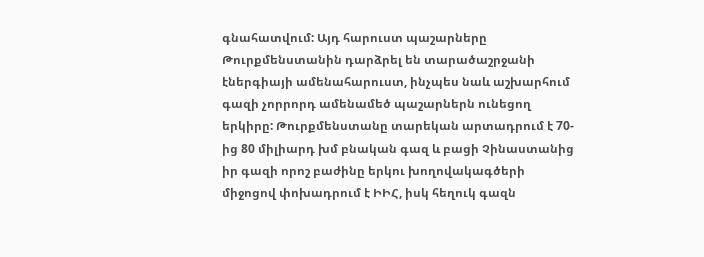գնահատվում: Այդ հարուստ պաշարները Թուրքմենստանին դարձրել են տարածաշրջանի էներգիայի ամենահարուստ, ինչպես նաև աշխարհում գազի չորրորդ ամենամեծ պաշարներն ունեցող երկիրը: Թուրքմենստանը տարեկան արտադրում է 70-ից 80 միլիարդ խմ բնական գազ և բացի Չինաստանից իր գազի որոշ բաժինը երկու խողովակագծերի միջոցով փոխադրում է ԻԻՀ, իսկ հեղուկ գազն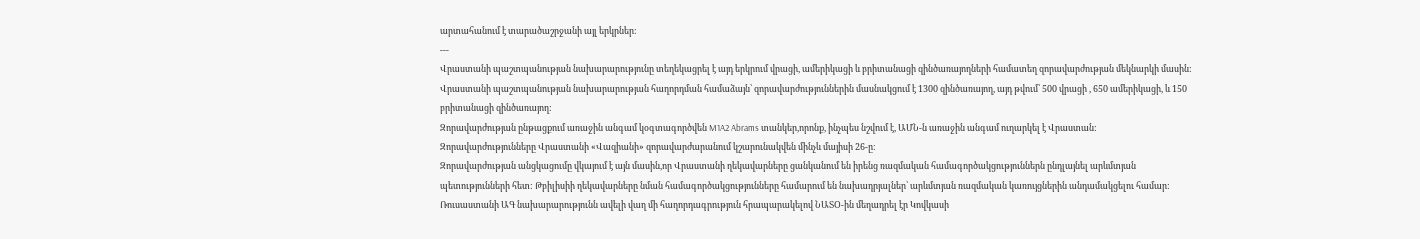արտահանում է տարածաշրջանի այլ երկրներ:
---
Վրաստանի պաշտպանության նախարարությունը տեղեկացրել է այդ երկրում վրացի, ամերիկացի և բրիտանացի զինծառայողների համատեղ զորավարժության մեկնարկի մասին:
Վրաստանի պաշտպանության նախարարության հաղորդման համաձայն՝ զորավարժություններին մասնակցում է 1300 զինծառայող, այդ թվում՝ 500 վրացի , 650 ամերիկացի, և 150 բրիտանացի զինծառայող:
Զորավարժության ընթացքում առաջին անգամ կօգտագործվեն M1A2 Abrams տանկեր,որոնք, ինչպես նշվում է, ԱՄՆ-ն առաջին անգամ ուղարկել է Վրաստան:
Զորավարժությունները Վրաստանի «Վազիանի» զորավարժարանում կշարունակվեն մինչև մայիսի 26-ը։
Զորավարժության անցկացումը վկայում է այն մասին,որ Վրաստանի ղեկավարները ցանկանում են իրենց ռազմական համագործակցություններն ընդլայնել արևմտյան պետությունների հետ: Թբիլիսիի ղեկավարները նման համագործակցությունները համարում են նախադրյալներ՝ արևմտյան ռազմական կառույցներին անդամակցելու համար:
Ռուսաստանի ԱԳ նախարարությունն ավելի վաղ մի հաղորդագրություն հրապարակելով ՆԱՏՕ-ին մեղադրել էր Կովկասի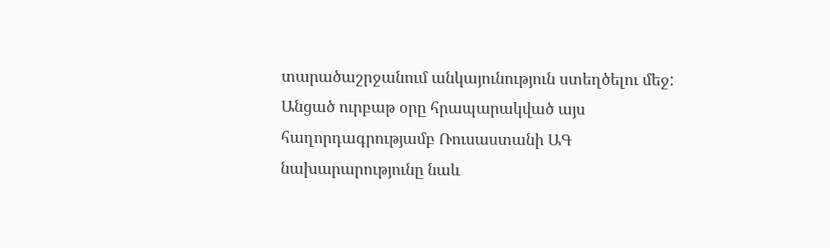տարածաշրջանում անկայունություն ստեղծելու մեջ: Անցած ուրբաթ օրը հրապարակված այս հաղորդագրությամբ Ռուսաստանի ԱԳ նախարարությունը նաև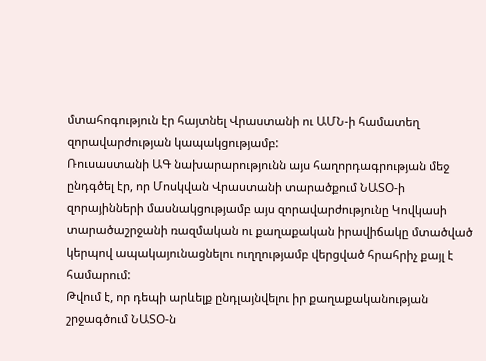մտահոգություն էր հայտնել Վրաստանի ու ԱՄՆ-ի համատեղ զորավարժության կապակցությամբ:
Ռուսաստանի ԱԳ նախարարությունն այս հաղորդագրության մեջ ընդգծել էր, որ Մոսկվան Վրաստանի տարածքում ՆԱՏՕ-ի զորայինների մասնակցությամբ այս զորավարժությունը Կովկասի տարածաշրջանի ռազմական ու քաղաքական իրավիճակը մտածված կերպով ապակայունացնելու ուղղությամբ վերցված հրահրիչ քայլ է համարում:
Թվում է, որ դեպի արևելք ընդլայնվելու իր քաղաքականության շրջագծում ՆԱՏՕ-ն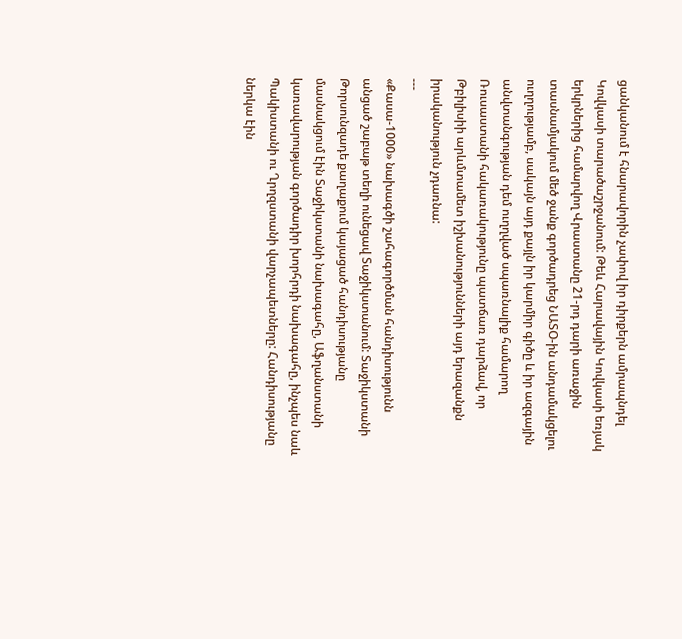ցանկանում է հնարավորին չափով իր դիրքերն ամրապնդել Կովկասի տարածաշրջանում: Թեև Հարավային Կովկասի եռյակ երկրներից համարվող Վրաստանը 21-րդ դարի առաջին տասնամյակում մեծ ջանք գործադրեց ՆԱՏՕ-ին անդամակցելու ուղղությամբ, սակայն այդ քայլն իր կարմիր գիծը և իր ազգային անվտանգության դեմ ուղղված սպառնալիք համարող Ռուսաստանի հակառակությունը պատճառ դարձավ, որ Թբիլիսիի արևմտամետ իշխանությունների այդ երազանքն իրականություն չդառնա:
---
«Քասա-1000» նախագծի շահագործման հանդիսությունն անցած շաբաթ տեղի ունեցավ Տաջիկստանում: Տաջիկստանի Թորսունզադե քաղաքում կայացած հանդիսությանը մասնակցում էին Տաջիկստանի նախագահը, Աֆղանստանի կառավարության գործադիր խորհրդի նախագահը, ինչպես նաև Պակիստանի ու Ղրղզստանի վարչապետները: Հանդիսությանը ներկա էին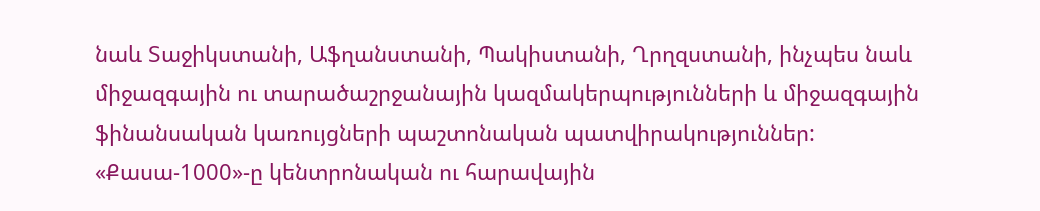նաև Տաջիկստանի, Աֆղանստանի, Պակիստանի, Ղրղզստանի, ինչպես նաև միջազգային ու տարածաշրջանային կազմակերպությունների և միջազգային ֆինանսական կառույցների պաշտոնական պատվիրակություններ:
«Քասա-1000»-ը կենտրոնական ու հարավային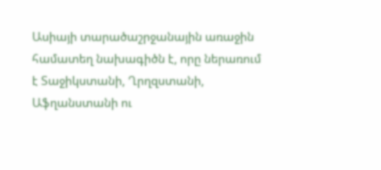Ասիայի տարածաշրջանային առաջին համատեղ նախագիծն է, որը ներառում է Տաջիկստանի, Ղրղզստանի, Աֆղանստանի ու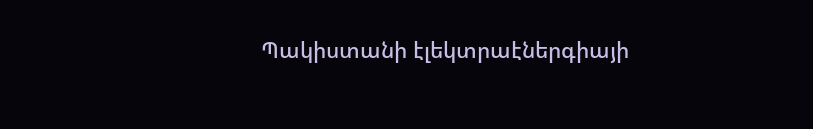Պակիստանի էլեկտրաէներգիայի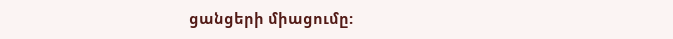ցանցերի միացումը: